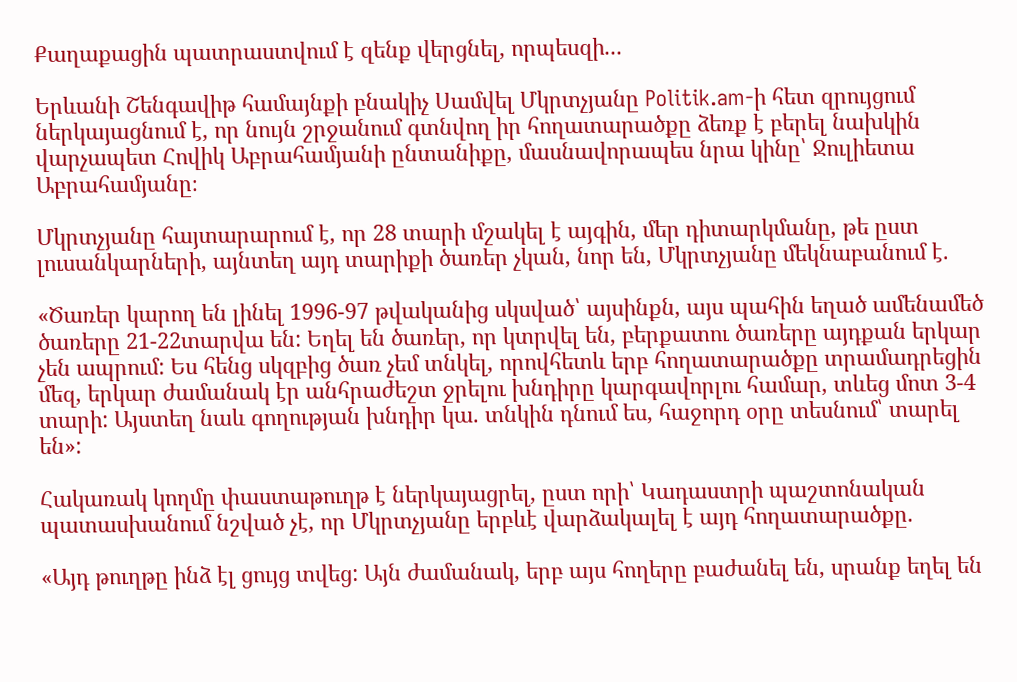Քաղաքացին պատրաստվում է զենք վերցնել, որպեսզի...

Երևանի Շենգավիթ համայնքի բնակիչ Սամվել Մկրտչյանը Politik.am-ի հետ զրույցում ներկայացնում է, որ նույն շրջանում գտնվող իր հողատարածքը ձեռք է բերել նախկին վարչապետ Հովիկ Աբրահամյանի ընտանիքը, մասնավորապես նրա կինը՝ Ջուլիետա Աբրահամյանը։

Մկրտչյանը հայտարարում է, որ 28 տարի մշակել է այգին, մեր դիտարկմանը, թե ըստ լուսանկարների, այնտեղ այդ տարիքի ծառեր չկան, նոր են, Մկրտչյանը մեկնաբանում է.

«Ծառեր կարող են լինել 1996-97 թվականից սկսված՝ այսինքն, այս պահին եղած ամենամեծ ծառերը 21-22տարվա են: Եղել են ծառեր, որ կտրվել են, բերքատու ծառերը այդքան երկար չեն ապրում: Ես հենց սկզբից ծառ չեմ տնկել, որովհետև երբ հողատարածքը տրամադրեցին մեզ, երկար ժամանակ էր անհրաժեշտ ջրելու խնդիրը կարգավորլու համար, տևեց մոտ 3-4 տարի: Այստեղ նաև գողության խնդիր կա. տնկին դնում ես, հաջորդ օրը տեսնում՝ տարել են»:

Հակառակ կողմը փաստաթուղթ է ներկայացրել, ըստ որի՝ Կադաստրի պաշտոնական պատասխանում նշված չէ, որ Մկրտչյանը երբևէ վարձակալել է այդ հողատարածքը.

«Այդ թուղթը ինձ էլ ցույց տվեց: Այն ժամանակ, երբ այս հողերը բաժանել են, սրանք եղել են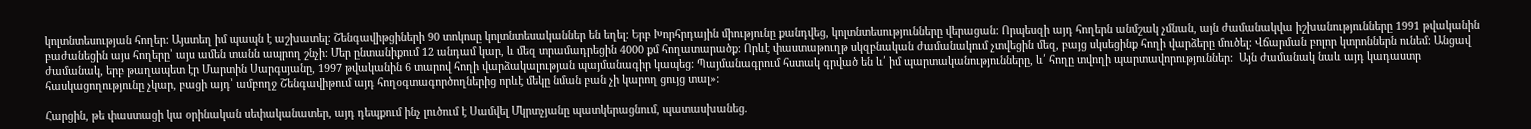կոլտնտեսության հողեր: Այստեղ իմ պապն է աշխատել: Շենգավիթցիների 90 տոկոսը կոլտնտեսականներ են եղել: Երբ Խորհրդային միությունը քանդվեց, կոլտնտեսությունները վերացան: Որպեսզի այդ հողերն անմշակ չմնան, այն ժամանակվա իշխանությունները 1991 թվականին բաժանեցին այս հողերը՝ այս ամեն տանն ապրող շնչի: Մեր ընտանիքում 12 անդամ կար, և մեզ տրամադրեցին 4000 քմ հողատարածք: Որևէ փաստաթուղթ սկզբնական ժամանակում չտվեցին մեզ, բայց սկսեցինք հողի վարձերը մուծել: Վճարման բոլոր կտրոններն ունեմ: Անցավ ժամանակ, երբ թաղապետ էր Մարտին Սարգսյանը, 1997 թվականին 6 տարով հողի վարձակալության պայմանագիր կապեց: Պայմանագրում հստակ գրված են և՛ իմ պարտականությունները, և՛ հողը տվողի պարտավորություններ:  Այն ժամանակ նաև այդ կադաստր հասկացողությունը չկար, բացի այդ՝ ամբողջ Շենգավիթում այդ հողօգտագործողներից որևէ մեկը նման բան չի կարող ցույց տալ»:

Հարցին, թե փաստացի կա օրինական սեփականատեր, այդ դեպքում ինչ լուծում է Սամվել Մկրտչյանը պատկերացնում, պատասխանեց.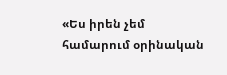«Ես իրեն չեմ համարում օրինական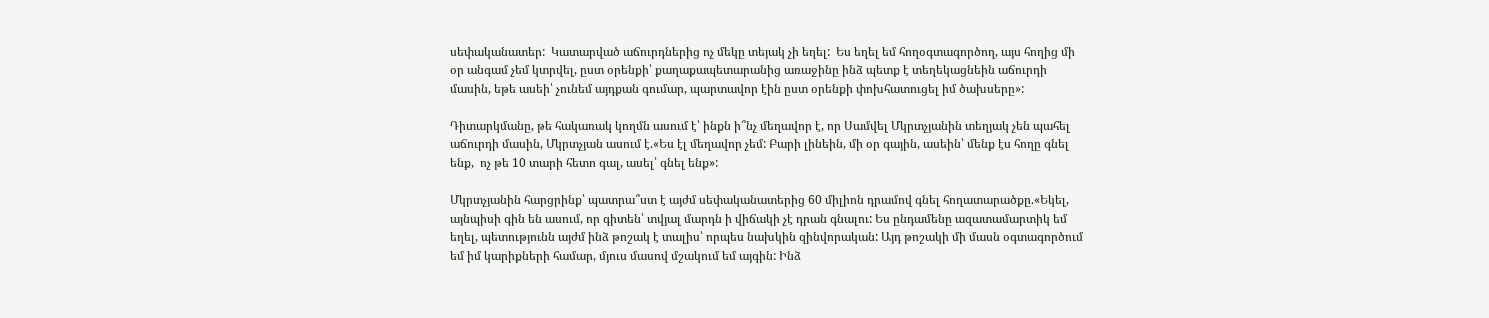սեփականատեր:  Կատարված աճուրդներից ոչ մեկը տեյակ չի եղել:  Ես եղել եմ հողօգտագործող, այս հողից մի օր անգամ չեմ կտրվել, ըստ օրենքի՝ քաղաքապետարանից առաջինը ինձ պետք է տեղեկացնեին աճուրդի մասին, եթե ասեի՝ չունեմ այդքան գումար, պարտավոր էին ըստ օրենքի փոխհատուցել իմ ծախսերը»:

Դիտարկմանը, թե հակառակ կողմն ասում է՝ ինքն ի՞նչ մեղավոր է, որ Սամվել Մկրտչյանին տեղյակ չեն պահել աճուրդի մասին, Մկրտչյան ասում է.«Ես էլ մեղավոր չեմ: Բարի լինեին, մի օր գային, ասեին՝ մենք էս հողը գնել ենք,  ոչ թե 10 տարի հետո գալ, ասել՝ գնել ենք»:

Մկրտչյանին հարցրինք՝ պատրա՞ստ է այժմ սեփականատերից 60 միլիոն դրամով գնել հողատարածքը.«Եկել, այնպիսի գին են ասում, որ գիտեն՝ տվյալ մարդն ի վիճակի չէ դրան գնալու: Ես ընդամենը ազատամարտիկ եմ եղել, պետությունն այժմ ինձ թոշակ է տալիս՝ որպես նախկին զինվորական: Այդ թոշակի մի մասն օգտագործում եմ իմ կարիքների համար, մյուս մասով մշակում եմ այգին: Ինձ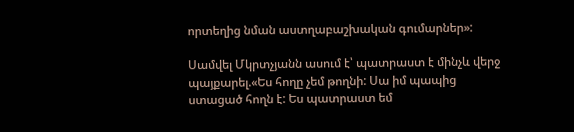որտեղից նման աստղաբաշխական գումարներ»:

Սամվել Մկրտչյանն ասում է՝ պատրաստ է մինչև վերջ պայքարել.«Ես հողը չեմ թողնի: Սա իմ պապից ստացած հողն է: Ես պատրաստ եմ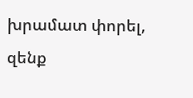խրամատ փորել, զենք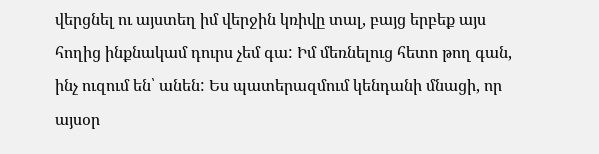վերցնել ու այստեղ իմ վերջին կռիվը տալ, բայց երբեք այս հողից ինքնակամ դուրս չեմ գա: Իմ մեռնելուց հետո թող գան, ինչ ուզում են՝ անեն: Ես պատերազմում կենդանի մնացի, որ այսօր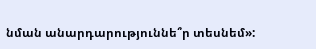նման անարդարություննե՞ր տեսնեմ»: